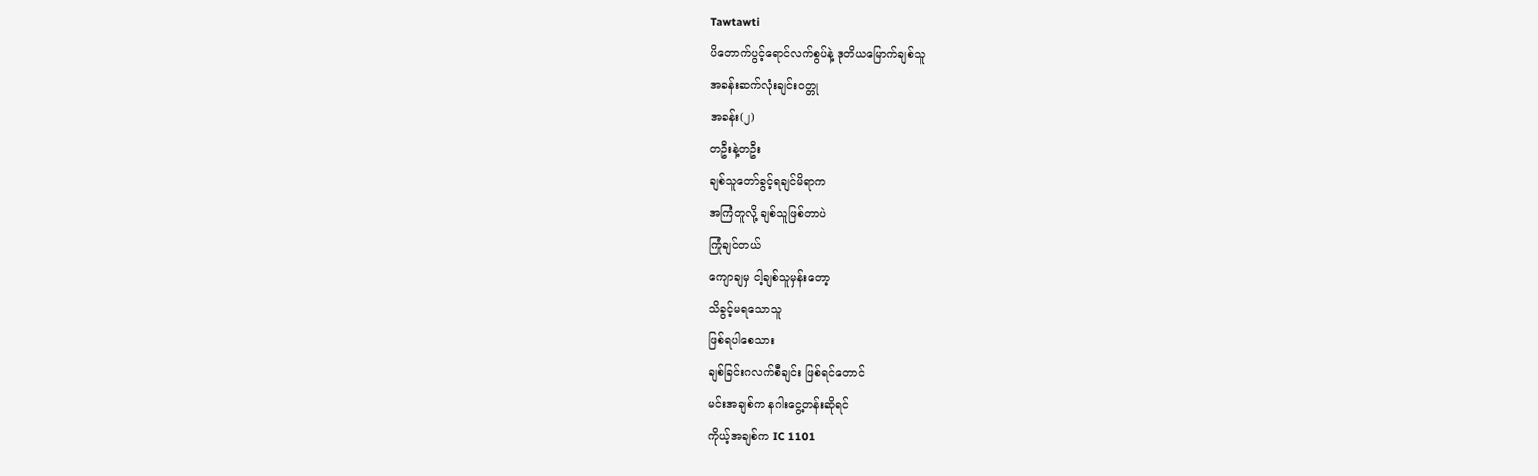Tawtawti
ပိတောက်ပွင့်ရောင်လက်စွပ်နဲ့ ဒုတိယမြောက်ချစ်သူ
အခန်းဆက်လုံးချင်းဝတ္တု
အခန်း(၂)
တဦးနဲ့တဦး
ချစ်သူတော်ခွင့်ရချင်မိရာက
အကြံတူလို့ ချစ်သူဖြစ်တာပဲ
ကြုံချင်တယ်
ကျောချမှ ငါ့ချစ်သူမှန်းတော့
သိခွင့်မရသောသူ
ဖြစ်ရပါစေသား
ချစ်ခြင်းဂလက်စီချင်း ဖြစ်ရင်တောင်
မင်းအချစ်က နဂါးငွေ့တန်းဆိုရင်
ကိုယ့်အချစ်က IC 1101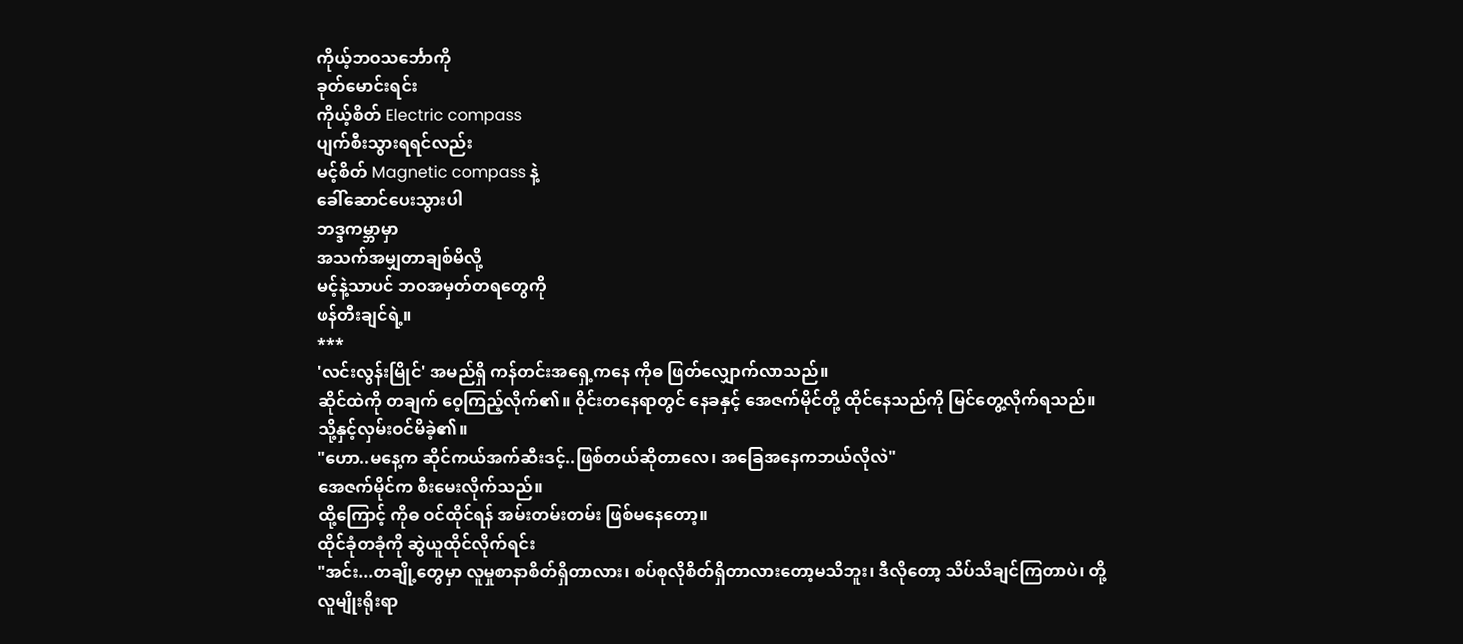ကိုယ့်ဘဝသင်္ဘောကို
ခုတ်မောင်းရင်း
ကိုယ့်စိတ် Electric compass
ပျက်စီးသွားရရင်လည်း
မင့်စိတ် Magnetic compass နဲ့
ခေါ်ဆောင်ပေးသွားပါ
ဘဒ္ဒကမ္ဘာမှာ
အသက်အမျှတာချစ်မိလို့
မင့်နဲ့သာပင် ဘဝအမှတ်တရတွေကို
ဖန်တီးချင်ရဲ့။
***
'လင်းလွန်းမြိုင်' အမည်ရှိ ကန်တင်းအရှေ့ကနေ ကိုဓ ဖြတ်လျှောက်လာသည်။
ဆိုင်ထဲကို တချက် ဝေ့ကြည့်လိုက်၏။ ဝိုင်းတနေရာတွင် နေခနှင့် အေဇက်မိုင်တို့ ထိုင်နေသည်ကို မြင်တွေ့လိုက်ရသည်။ သို့နှင့်လှမ်းဝင်မိခဲ့၏။
"ဟော..မနေ့က ဆိုင်ကယ်အက်ဆီးဒင့်..ဖြစ်တယ်ဆိုတာလေ၊ အခြေအနေကဘယ်လိုလဲ"
အေဇက်မိုင်က စီးမေးလိုက်သည်။
ထို့ကြောင့် ကိုဓ ဝင်ထိုင်ရန် အမ်းတမ်းတမ်း ဖြစ်မနေတော့။
ထိုင်ခုံတခုံကို ဆွဲယူထိုင်လိုက်ရင်း
"အင်း...တချို့တွေမှာ လူမှုစာနာစိတ်ရှိတာလား၊ စပ်စုလိုစိတ်ရှိတာလားတော့မသိဘူး၊ ဒီလိုတော့ သိပ်သိချင်ကြတာပဲ၊ တို့လူမျိုးရိုးရာ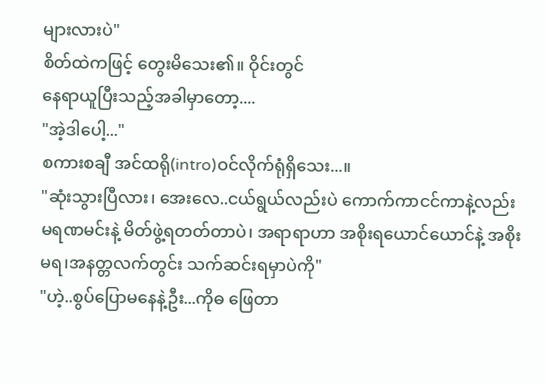များလားပဲ"
စိတ်ထဲကဖြင့် တွေးမိသေး၏။ ဝိုင်းတွင်
နေရာယူပြီးသည့်အခါမှာတော့....
"အဲ့ဒါပေါ့..."
စကားစချီ အင်ထရို(intro)ဝင်လိုက်ရုံရှိသေး...။
"ဆုံးသွားပြီလား၊ အေးလေ..ငယ်ရွယ်လည်းပဲ ကောက်ကာငင်ကာနဲ့လည်း မရဏမင်းနဲ့ မိတ်ဖွဲ့ရတတ်တာပဲ၊ အရာရာဟာ အစိုးရယောင်ယောင်နဲ့ အစိုးမရ၊အနတ္တလက်တွင်း သက်ဆင်းရမှာပဲကို"
"ဟဲ့..စွပ်ပြောမနေနဲ့ဦး...ကိုဓ ဖြေတာ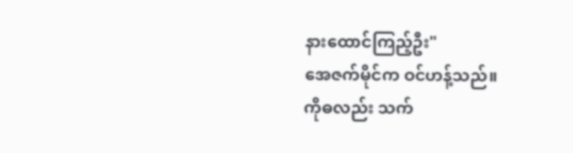နားထောင်ကြည့်ဦး"
အေဇက်မိုင်က ဝင်ဟန့်သည်။
ကိုဓလည်း သက်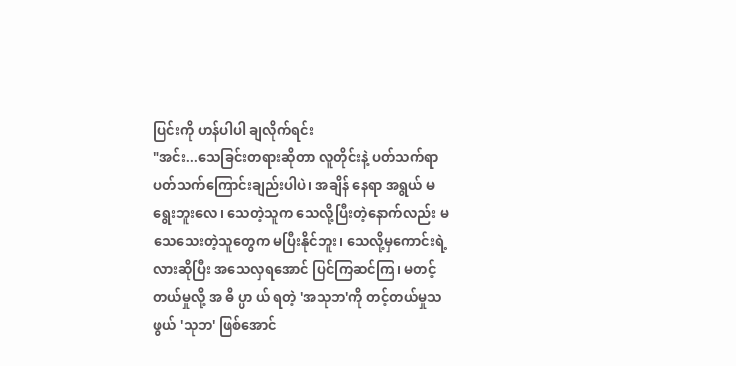ပြင်းကို ဟန်ပါပါ ချလိုက်ရင်း
"အင်း...သေခြင်းတရားဆိုတာ လူတိုင်းနဲ့ ပတ်သက်ရာ ပတ်သက်ကြောင်းချည်းပါပဲ၊ အချိန် နေရာ အရွယ် မရွေးဘူးလေ၊ သေတဲ့သူက သေလို့ပြီးတဲ့နောက်လည်း မသေသေးတဲ့သူတွေက မပြီးနိုင်ဘူး၊ သေလို့မှကောင်းရဲ့လားဆိုပြီး အသေလှရအောင် ပြင်ကြဆင်ကြ၊ မတင့်တယ်မှုလို့ အ ဓိ ပ္ပာ ယ် ရတဲ့ 'အသုဘ'ကို တင့်တယ်မှုသဖွယ် 'သုဘ' ဖြစ်အောင်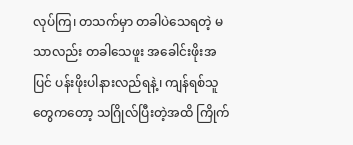လုပ်ကြ၊ တသက်မှာ တခါပဲသေရတဲ့ မသာလည်း တခါသေဖူး အခေါင်းဖိုးအပြင် ပန်းဖိုးပါနားလည်ရနဲ့၊ ကျန်ရစ်သူတွေကတော့ သဂြိုလ်ပြီးတဲ့အထိ ကြိုက်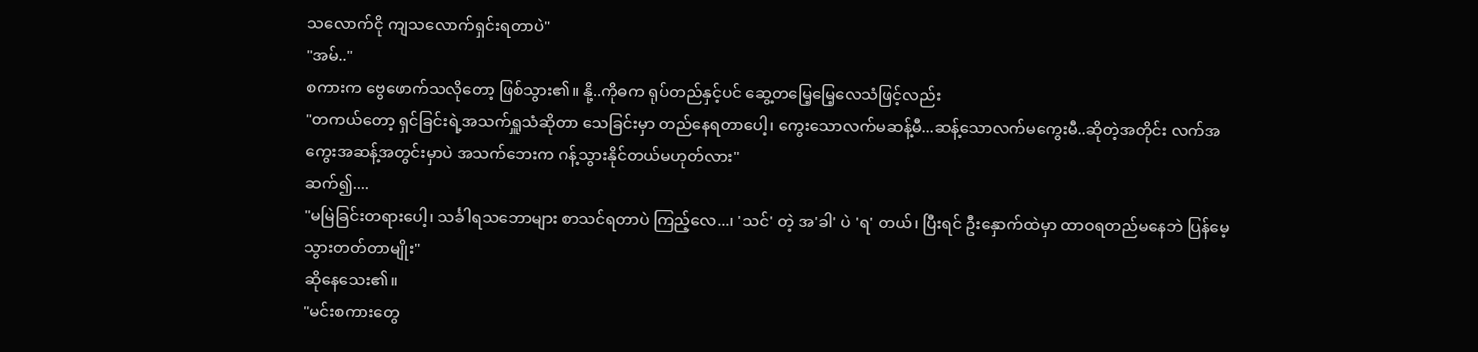သလောက်ငို ကျသလောက်ရှင်းရတာပဲ"
"အမ်.."
စကားက ဗွေဖောက်သလိုတော့ ဖြစ်သွား၏။ နို့..ကိုဓက ရုပ်တည်နှင့်ပင် ဆွေ့တမြေ့မြေ့လေသံဖြင့်လည်း
"တကယ်တော့ ရှင်ခြင်းရဲ့အသက်ရှူသံဆိုတာ သေခြင်းမှာ တည်နေရတာပေါ့၊ ကွေးသောလက်မဆန့်မီ...ဆန့်သောလက်မကွေးမီ..ဆိုတဲ့အတိုင်း လက်အကွေးအဆန့်အတွင်းမှာပဲ အသက်ဘေးက ဂန့်သွားနိုင်တယ်မဟုတ်လား"
ဆက်၍....
"မမြဲခြင်းတရားပေါ့၊ သင်္ခါရသဘောများ စာသင်ရတာပဲ ကြည့်လေ...၊ 'သင်' တဲ့ အ'ခါ' ပဲ 'ရ' တယ်၊ ပြီးရင် ဦးနှောက်ထဲမှာ ထာဝရတည်မနေဘဲ ပြန်မေ့သွားတတ်တာမျိုး"
ဆိုနေသေး၏။
"မင်းစကားတွေ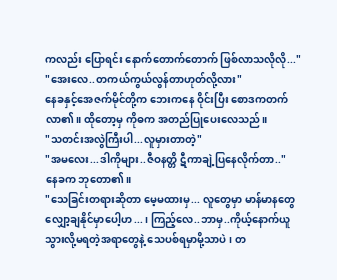ကလည်း ပြောရင်း နောက်တောက်တောက် ဖြစ်လာသလိုလို..."
"အေးလေ..တကယ်ကွယ်လွန်တာဟုတ်လို့လား"
နေခနှင့်အေဇက်မိုင်တို့က ဘေးကနေ ဝိုင်းပြီး စောဒကတက်လာ၏။ ထိုတော့မှ ကိုဓက အတည်ပြုပေးလေသည်။
"သတင်းအလွဲကြီးပါ...လူမှားတာတဲ့"
"အမလေး...ဒါကိုများ..ဇီဝနတ္တိ ဋီကာချဲ့ပြနေလိုက်တာ.."
နေခက ဘုတော၏။
"သေခြင်းတရားဆိုတာ မေ့မထားမှ... လူတွေမှာ မာန်မာနတွေလျှော့ချနိုင်မှာပေါ့ဟ...၊ ကြည့်လေ..ဘာမှ..ကိုယ့်နောက်ယူသွားလို့မရတဲ့အရာတွေနဲ့ သေပစ်ရမှာမို့သာပဲ၊ တ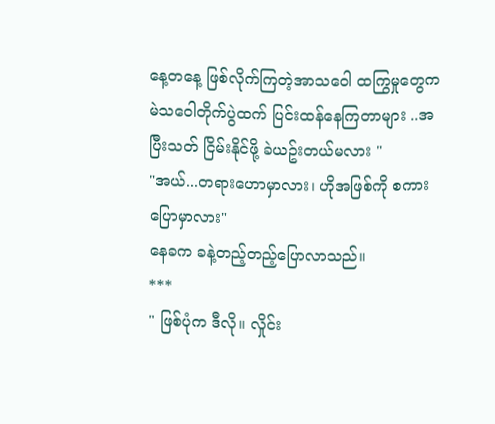နေ့တနေ့ ဖြစ်လိုက်ကြတဲ့အာသဝေါ ထကြွမှုတွေက မဲသဝေါတိုက်ပွဲထက် ပြင်းထန်နေကြတာများ ..အပြီးသတ် ငြိမ်းနိုင်ဖို့ ခဲယဥ်းတယ်မလား "
"အယ်...တရားဟောမှာလား၊ ဟိုအဖြစ်ကို စကားပြောမှာလား"
နေခက ခနဲ့တည့်တည့်ပြောလာသည်။
***
" ဖြစ်ပုံက ဒီလို။ လှိုင်း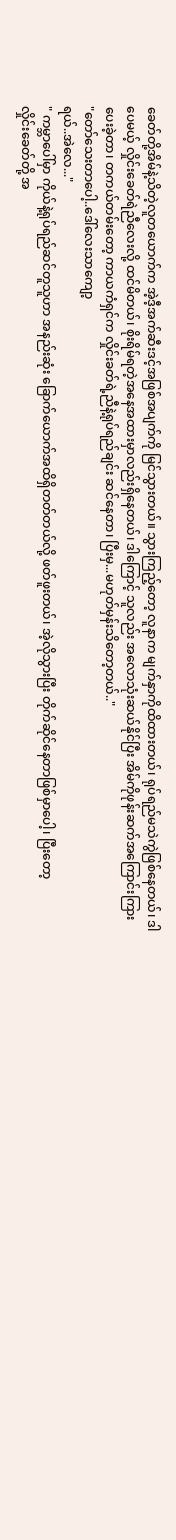ခေတ်တို့အိမ်နဲ့သိတဲ့လူတယောက်က အဲ့ဒီ့အက်ဆီးဒင့်အဖြစ်အပျက်ကို မြင်သွားတယ်။ သွားကြည့်တော့ လူနာက မျက်နှာကိုထိထားတယ်၊ ရုပ်ရည်မသဲကွဲဖြစ်နေတယ်၊ ဒါပေမယ့် လှိုင်းခေတ်ရဲညီလေးလို့ ထင်မိတယ်၊ စိုးရိမ်ရတဲ့အနေအထားမှာလည်းရှိနေတယ်၊ ဒါကြောင့် သူလည်း အလောသုံးဆယ်နိုင်ပြီး အိမ်ကိုဖုန်းဆက်အကြောင်းကြားပေးခဲ့တာ၊ တကယ်တမ်းတော့ ကာယကံရှင်က လှိုင်းခတ်ရဲ့ညီနဲ့ရုပ်ရည်ချင်း ဆင်နေတာ၊ ပြီးမှ...မဟုတ်မှန်းသိတော့တယ်.."
"တော်သေးတာပေါ့..ဒေါ်လေးသာကျော့
ရယ်..အဲလေ..."
" ကမ္ဘာပေါ်မှာ ကိုယ်နဲ့ရုပ်ရည်ဆင်တူသူဟာ အနည်းဆုံး ခြောက်ယောက်အထိရှိတတ်တယ်လို့ ဖတ်ဖူးတယ်၊ အဲ့လိုသွားပြီး တိုက်ဆိုင်နေတာဖြစ်မှာပေါ့၊ ပြီးတော့
လှိုင်းခေတ်တို့ အ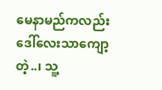မေနာမည်ကလည်း ဒေါ်လေးသာကျော့ တဲ့..၊ သူ့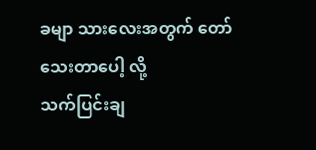ခမျာ သားလေးအတွက် တော်သေးတာပေါ့ လို့
သက်ပြင်းချ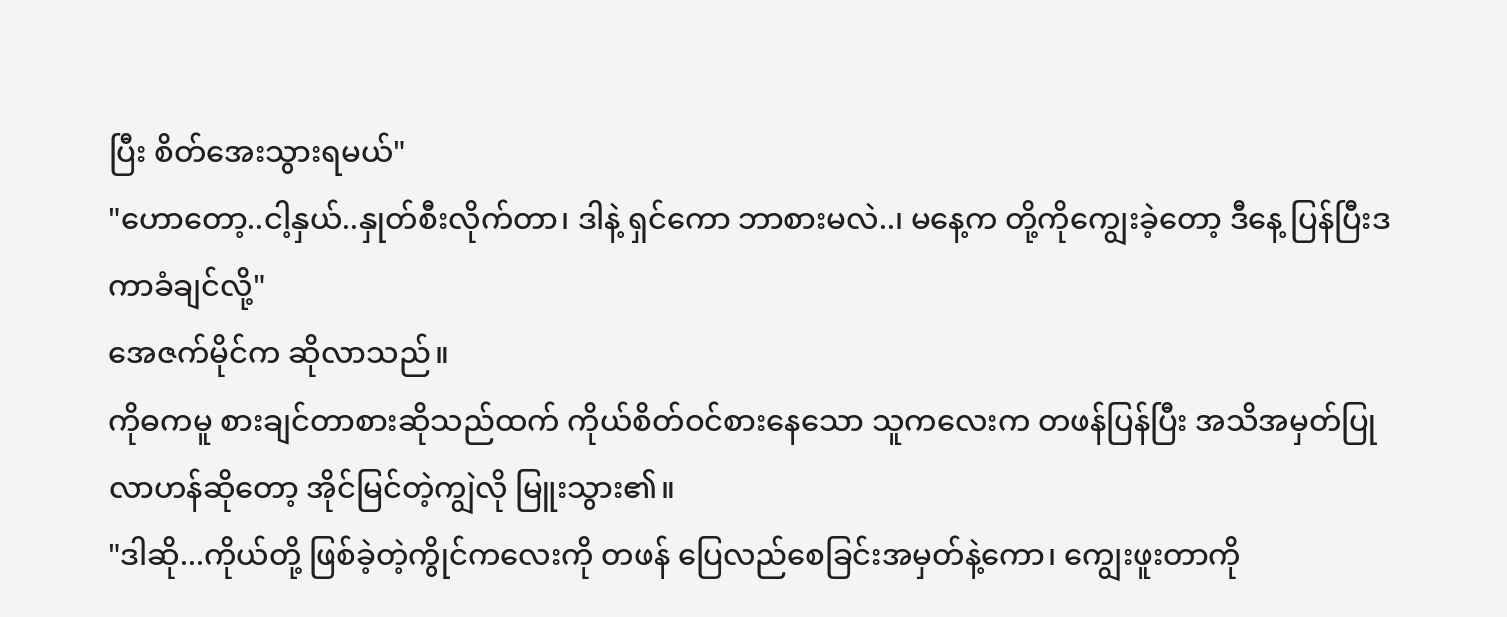ပြီး စိတ်အေးသွားရမယ်"
"ဟောတော့..ငါ့နှယ်..နှုတ်စီးလိုက်တာ၊ ဒါနဲ့ ရှင်ကော ဘာစားမလဲ..၊ မနေ့က တို့ကိုကျွေးခဲ့တော့ ဒီနေ့ ပြန်ပြီးဒကာခံချင်လို့"
အေဇက်မိုင်က ဆိုလာသည်။
ကိုဓကမူ စားချင်တာစားဆိုသည်ထက် ကိုယ်စိတ်ဝင်စားနေသော သူကလေးက တဖန်ပြန်ပြီး အသိအမှတ်ပြုလာဟန်ဆိုတော့ အိုင်မြင်တဲ့ကျွဲလို မြူးသွား၏။
"ဒါဆို...ကိုယ်တို့ ဖြစ်ခဲ့တဲ့ကွိုင်ကလေးကို တဖန် ပြေလည်စေခြင်းအမှတ်နဲ့ကော၊ ကျွေးဖူးတာကို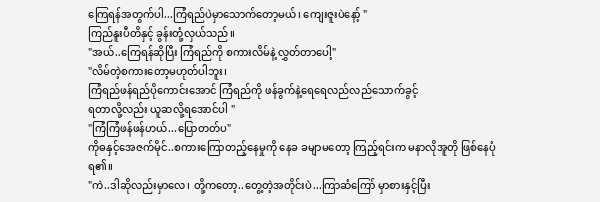ကြေရန်အတွက်ပါ...ကြံရည်ပဲမှာသောက်တော့မယ်၊ ကျေးဇူးပဲနော့် "
ကြည်နူးပီတိနှင့် ခွန်းတုံ့လှယ်သည်။
"အယ်..ကြေရန်ဆိုပြီး ကြံရည်ကို စကားလိမ်နဲ့ လွှတ်တာပေါ့"
"လိမ်တဲ့စကားတော့မဟုတ်ပါဘူး၊
ကြံရည်ဖန်ရည်ပိုကောင်းအောင် ကြံရည်ကို ဖန်ခွက်နဲ့ရေရေလည်လည်သောက်ခွင့်
ရတာလို့လည်း ယူဆလို့ရအောင်ပါ "
"ကြံကြံဖန်ဖန်ဟယ်...ပြောတတ်ပ"
ကိုဓနှင့်အေဇက်မိုင်..စကားကြောတည့်နေမှုကို နေခ ခမျာမတော့ ကြည့်ရင်းက မနာလိုအူတို ဖြစ်နေပုံရ၏။
"ကဲ..ဒါဆိုလည်းမှာလေ၊ တို့ကတော့..တွေ့တဲ့အတိုင်းပဲ...ကြာဆံကြော် မှာစားနှင့်ပြီး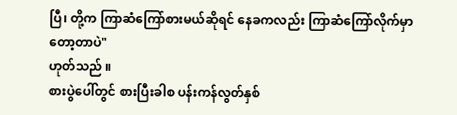ပြီ၊ တို့က ကြာဆံကြော်စားမယ်ဆိုရင် နေခကလည်း ကြာဆံကြော်လိုက်မှာတော့တာပဲ"
ဟုတ်သည် ။
စားပွဲပေါ်တွင် စားပြီးခါစ ပန်းကန်လွတ်နှစ်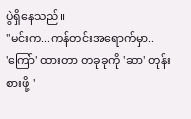ပွဲရှိနေသည်။
"မင်းက...ကန်တင်းအရောက်မှာ..
'ကြော်' ထားတာ တခုခုကို 'ဆာ' တုန်း စားဖို့ '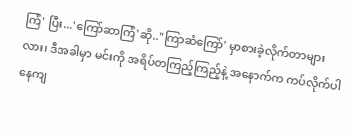ကြံ' ပြီး...'ကြော်ဆာကြံ'ဆို.."ကြာဆံကြော်' မှာစားခဲ့လိုက်တာများလား၊ ဒီအခါမှာ မင်းကို အရိပ်တကြည့်ကြည့်နဲ့ အနောက်က ကပ်လိုက်ပါနေကျ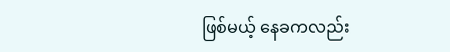ဖြစ်မယ့် နေခကလည်း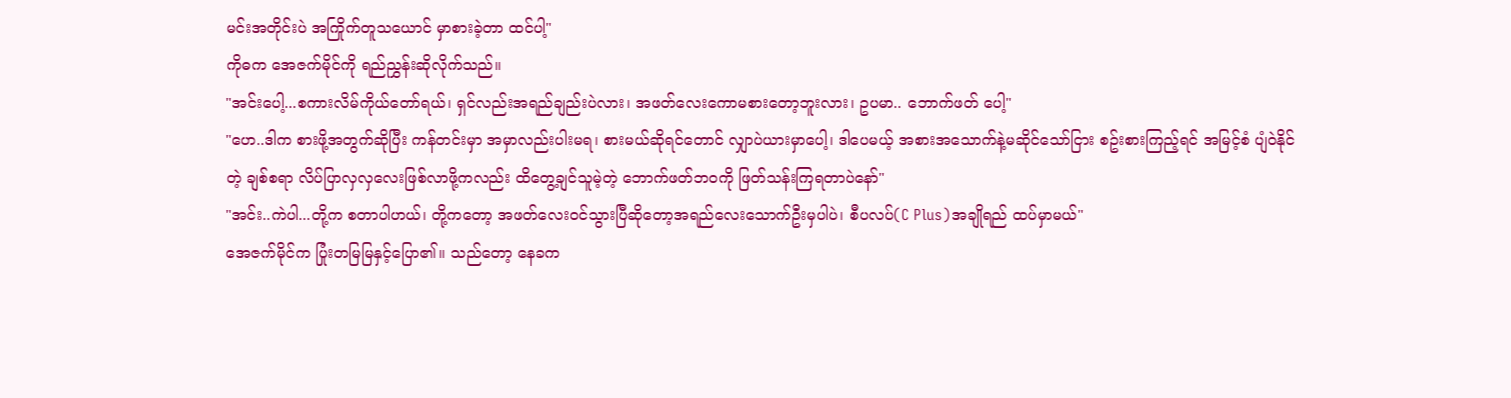မင်းအတိုင်းပဲ အကြိုက်တူသယောင် မှာစားခဲ့တာ ထင်ပါ့"
ကိုဓက အေဇက်မိုင်ကို ရည်ညွှန်းဆိုလိုက်သည်။
"အင်းပေါ့...စကားလိမ်ကိုယ်တော်ရယ်၊ ရှင်လည်းအရည်ချည်းပဲလား၊ အဖတ်လေးကောမစားတော့ဘူးလား၊ ဥပမာ.. ဘောက်ဖတ် ပေါ့"
"ဟေ..ဒါက စားဖို့အတွက်ဆိုပြီး ကန်တင်းမှာ အမှာလည်းပါးမရ၊ စားမယ်ဆိုရင်တောင် လျှာပဲယားမှာပေါ့၊ ဒါပေမယ့် အစားအသောက်နဲ့မဆိုင်သော်ငြား စဥ်းစားကြည့်ရင် အမြင့်စံ ပျံဝဲနိုင်တဲ့ ချစ်စရာ လိပ်ပြာလှလှလေးဖြစ်လာဖို့ကလည်း ထိတွေ့ချင်သူမဲ့တဲ့ ဘောက်ဖတ်ဘဝကို ဖြတ်သန်းကြရတာပဲနော်"
"အင်း..ကဲပါ...တို့က စတာပါဟယ်၊ တို့ကတော့ အဖတ်လေးဝင်သွားပြီဆိုတော့အရည်လေးသောက်ဦးမှပါပဲ၊ စီပလပ်(C Plus)အချိုရည် ထပ်မှာမယ်"
အေဇက်မိုင်က ပြုံးတမြမြနှင့်ပြော၏။ သည်တော့ နေခက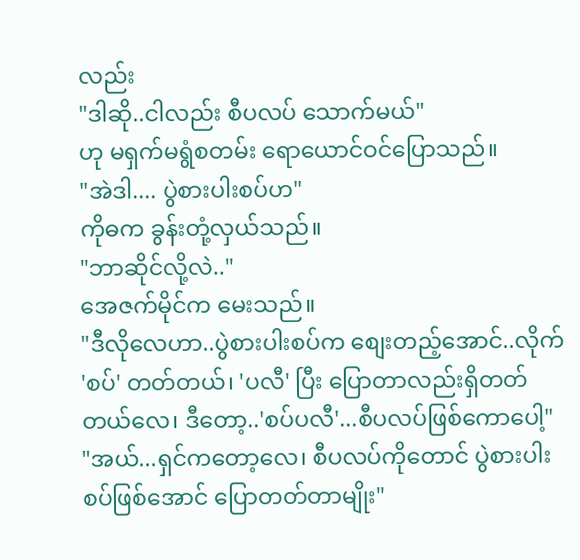လည်း
"ဒါဆို..ငါလည်း စီပလပ် သောက်မယ်"
ဟု မရှက်မရွံစတမ်း ရောယောင်ဝင်ပြောသည်။
"အဲဒါ.... ပွဲစားပါးစပ်ဟ"
ကိုဓက ခွန်းတုံ့လှယ်သည်။
"ဘာဆိုင်လို့လဲ.."
အေဇက်မိုင်က မေးသည်။
"ဒီလိုလေဟာ..ပွဲစားပါးစပ်က စျေးတည့်အောင်..လိုက် 'စပ်' တတ်တယ်၊ 'ပလီ' ပြီး ပြောတာလည်းရှိတတ်တယ်လေ၊ ဒီတော့..'စပ်ပလီ'...စီပလပ်ဖြစ်ကောပေါ့"
"အယ်...ရှင်ကတော့လေ၊ စီပလပ်ကိုတောင် ပွဲစားပါးစပ်ဖြစ်အောင် ပြောတတ်တာမျိုး"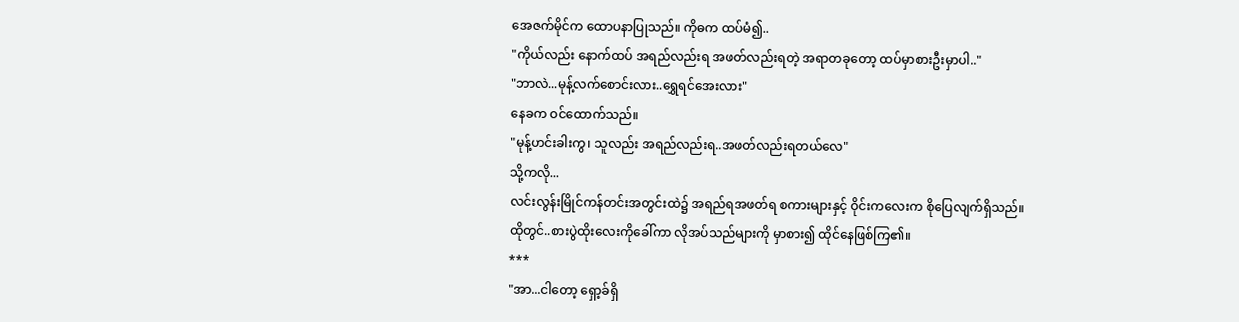အေဇက်မိုင်က ထောပနာပြုသည်။ ကိုဓက ထပ်မံ၍..
"ကိုယ်လည်း နောက်ထပ် အရည်လည်းရ အဖတ်လည်းရတဲ့ အရာတခုတော့ ထပ်မှာစားဦးမှာပါ.."
"ဘာလဲ...မုန့်လက်စောင်းလား..ရွှေရင်အေးလား"
နေခက ဝင်ထောက်သည်။
"မုန့်ဟင်းခါးကွ၊ သူလည်း အရည်လည်းရ..အဖတ်လည်းရတယ်လေ"
သို့ကလို...
လင်းလွန်းမြိုင်ကန်တင်းအတွင်းထဲ၌ အရည်ရအဖတ်ရ စကားများနှင့် ဝိုင်းကလေးက စိုပြေလျက်ရှိသည်။
ထိုတွင်..စားပွဲထိုးလေးကိုခေါ်ကာ လိုအပ်သည်များကို မှာစား၍ ထိုင်နေဖြစ်ကြ၏။
***
"အာ...ငါတော့ ရှော့ခ်ရှိ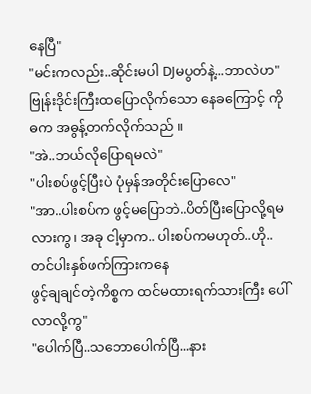နေပြီ"
"မင်းကလည်း..ဆိုင်းမပါ DJမပွတ်နဲ့...ဘာလဲဟ"
ဗြုန်းဒိုင်းကြီးထပြောလိုက်သော နေခကြောင့် ကိုဓက အဓွန့်တက်လိုက်သည် ။
"အဲ..ဘယ်လိုပြောရမလဲ"
"ပါးစပ်ဖွင့်ပြီးပဲ ပုံမှန်အတိုင်းပြောလေ"
"အာ..ပါးစပ်က ဖွင့်မပြောဘဲ..ပိတ်ပြီးပြောလို့ရမလားကွ၊ အခု ငါ့မှာက.. ပါးစပ်ကမဟုတ်..ဟို..တင်ပါးနှစ်ဖက်ကြားကနေ
ဖွင့်ချချင်တဲ့ကိစ္စက ထင်မထားရက်သားကြီး ပေါ်လာလို့ကွ"
"ပေါက်ပြီ..သဘောပေါက်ပြီ...နား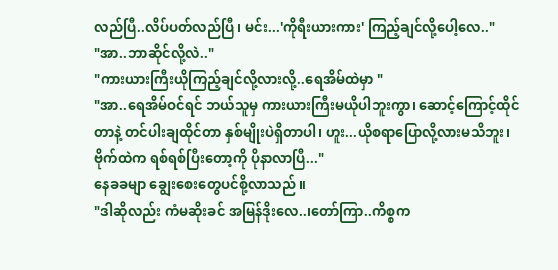လည်ပြီ..လိပ်ပတ်လည်ပြီ၊ မင်း...'ကိုရီးယားကား' ကြည့်ချင်လို့ပေါ့လေ.."
"အာ..ဘာဆိုင်လို့လဲ.."
"ကားယားကြီးယိုကြည့်ချင်လို့လားလို့..ရေအိမ်ထဲမှာ "
"အာ..ရေအိမ်ဝင်ရင် ဘယ်သူမှ ကားယားကြီးမယိုပါဘူးကွာ၊ ဆောင့်ကြောင့်ထိုင်တာနဲ့ တင်ပါးချထိုင်တာ နှစ်မျိုးပဲရှိတာပါ၊ ဟူး...ယိုစရာပြောလို့လားမသိဘူး၊ ဗိုက်ထဲက ရစ်ရစ်ပြီးတော့ကို ပိုနာလာပြီ..."
နေခခမျာ ချွေးစေးတွေပင်စို့လာသည် ။
"ဒါဆိုလည်း ကံမဆိုးခင် အမြန်ဒိုးလေ..၊တော်ကြာ..ကိစ္စက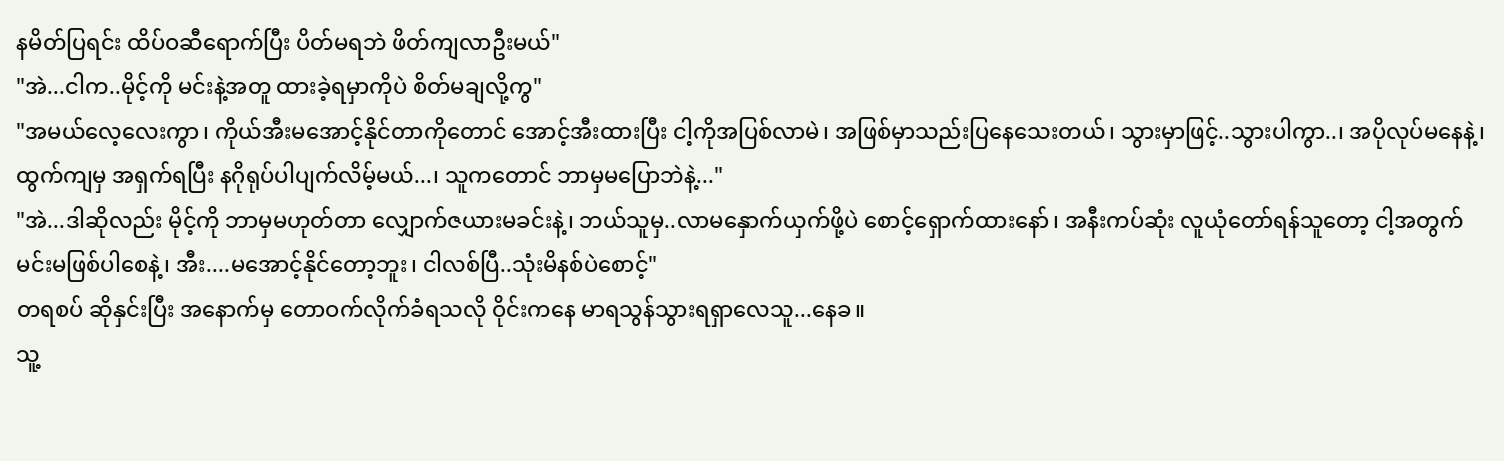နမိတ်ပြရင်း ထိပ်ဝဆီရောက်ပြီး ပိတ်မရဘဲ ဖိတ်ကျလာဦးမယ်"
"အဲ...ငါက..မိုင့်ကို မင်းနဲ့အတူ ထားခဲ့ရမှာကိုပဲ စိတ်မချလို့ကွ"
"အမယ်လေ့လေးကွာ၊ ကိုယ်အီးမအောင့်နိုင်တာကိုတောင် အောင့်အီးထားပြီး ငါ့ကိုအပြစ်လာမဲ၊ အဖြစ်မှာသည်းပြနေသေးတယ်၊ သွားမှာဖြင့်..သွားပါကွာ..၊ အပိုလုပ်မနေနဲ့၊ ထွက်ကျမှ အရှက်ရပြီး နဂိုရုပ်ပါပျက်လိမ့်မယ်...၊ သူကတောင် ဘာမှမပြောဘဲနဲ့..."
"အဲ...ဒါဆိုလည်း မိုင့်ကို ဘာမှမဟုတ်တာ လျှောက်ဇယားမခင်းနဲ့၊ ဘယ်သူမှ..လာမနှောက်ယှက်ဖို့ပဲ စောင့်ရှောက်ထားနော်၊ အနီးကပ်ဆုံး လူယုံတော်ရန်သူတော့ ငါ့အတွက် မင်းမဖြစ်ပါစေနဲ့၊ အီး....မအောင့်နိုင်တော့ဘူး၊ ငါလစ်ပြီ..သုံးမိနစ်ပဲစောင့်"
တရစပ် ဆိုနှင်းပြီး အနောက်မှ တောဝက်လိုက်ခံရသလို ဝိုင်းကနေ မာရသွန်သွားရရှာလေသူ...နေခ။
သူ့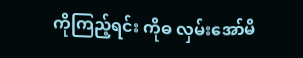ကိုကြည့်ရင်း ကိုဓ လှမ်းအော်မိ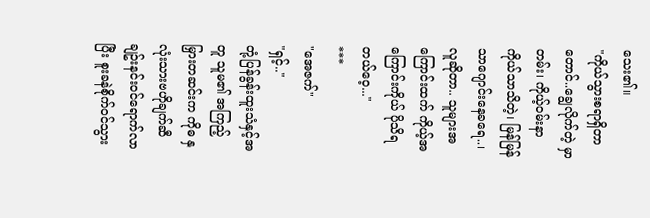သေး၏။
"ကိုယ်သွားစရာရှိတာတောင်..ချွေလိုက်တဲ့ မှာတမ်း၊ ကိုယ့်ဝမ်းနာကိုယ်သာသိတဲ့၊ မြန်မြန်သာဂျောင်းနေခရေ..၊ လူဆိုတာ.. သူများအကြောင်းထက် ကိုယ့်အကြောင်းကိုယ် ပိုသိရတယ်ဝေ့..."
***
"အေဇက်"
"ရှင့်.."
တုံ့ပြန်ခွန်းထူးသံနှင့်အတူ သူမ၏ အကြည့်မြှားတဆင်းက ကိုဓ နှလုံးသားဗဟိုချက်ဆီ ချဥ်းနင်းဝင်ရောက်လာပြီး စူးခနဲစိုက်ဝင်သွား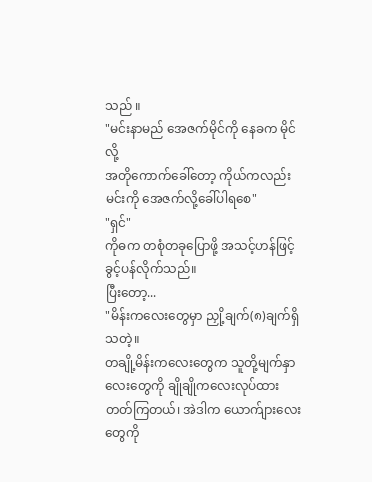သည် ။
"မင်းနာမည် အေဇက်မိုင်ကို နေခက မိုင်လို့
အတိုကောက်ခေါ်တော့ ကိုယ်ကလည်း မင်းကို အေဇက်လို့ခေါ်ပါရစေ"
"ရှင်"
ကိုဓက တစုံတခုပြောဖို့ အသင့်ဟန်ဖြင့် ခွင့်ပန်လိုက်သည်။
ပြီးတော့...
"မိန်းကလေးတွေမှာ ညှို့ချက်(၈)ချက်ရှိသတဲ့။
တချို့မိန်းကလေးတွေက သူတို့မျက်နှာလေးတွေကို ချိုချိုကလေးလုပ်ထားတတ်ကြတယ်၊ အဲဒါက ယောက်ျားလေးတွေကို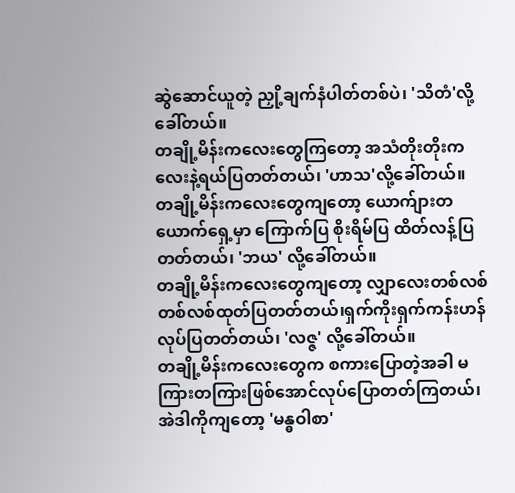ဆွဲဆောင်ယူတဲ့ ညှို့ချက်နံပါတ်တစ်ပဲ၊ 'သိတံ'လို့ခေါ်တယ်။
တချို့မိန်းကလေးတွေကြတော့ အသံတိုးတိုးကလေးနဲ့ရယ်ပြတတ်တယ်၊ 'ဟာသ'လို့ခေါ်တယ်။
တချို့မိန်းကလေးတွေကျတော့ ယောက်ျားတယောက်ရှေ့မှာ ကြောက်ပြ စိုးရိမ်ပြ ထိတ်လန့်ပြတတ်တယ်၊ 'ဘယ' လို့ခေါ်တယ်။
တချို့မိန်းကလေးတွေကျတော့ လျှာလေးတစ်လစ်တစ်လစ်ထုတ်ပြတတ်တယ်၊ရှက်ကိုးရှက်ကန်းဟန် လုပ်ပြတတ်တယ်၊ 'လဇ္ဇ' လို့ခေါ်တယ်။
တချို့မိန်းကလေးတွေက စကားပြောတဲ့အခါ မကြားတကြားဖြစ်အောင်လုပ်ပြောတတ်ကြတယ်၊ အဲဒါကိုကျတော့ 'မန္ဓဝါစာ'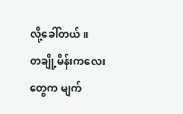လို့ခေါ်တယ်။
တချို့မိန်းကလေးတွေက မျက်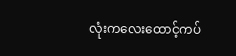လုံးကလေးထောင့်ကပ်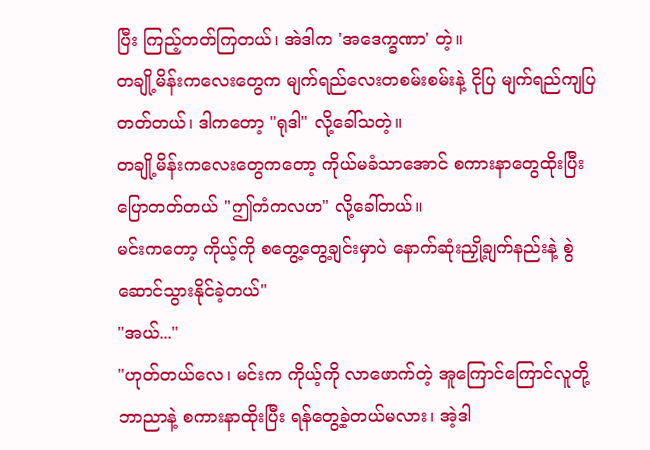ပြီး ကြည့်တတ်ကြတယ်၊ အဲဒါက 'အဒေက္ခဏာ' တဲ့။
တချို့မိန်းကလေးတွေက မျက်ရည်လေးတစမ်းစမ်းနဲ့ ငိုပြ မျက်ရည်ကျပြတတ်တယ်၊ ဒါကတော့ "ရုဒါ" လို့ခေါ်သတဲ့။
တချို့မိန်းကလေးတွေကတော့ ကိုယ်မခံသာအောင် စကားနာတွေထိုးပြီး ပြောတတ်တယ် "ဤကံကလဟ" လို့ခေါ်တယ်။
မင်းကတော့ ကိုယ့်ကို စတွေ့တွေ့ချင်းမှာပဲ နောက်ဆုံးညှို့ချက်နည်းနဲ့ စွဲဆောင်သွားနိုင်ခဲ့တယ်"
"အယ်..."
"ဟုတ်တယ်လေ၊ မင်းက ကိုယ့်ကို လာဖောက်တဲ့ အူကြောင်ကြောင်လူတို့ ဘာညာနဲ့ စကားနာထိုးပြီး ရန်တွေ့ခဲ့တယ်မလား၊ အဲ့ဒါ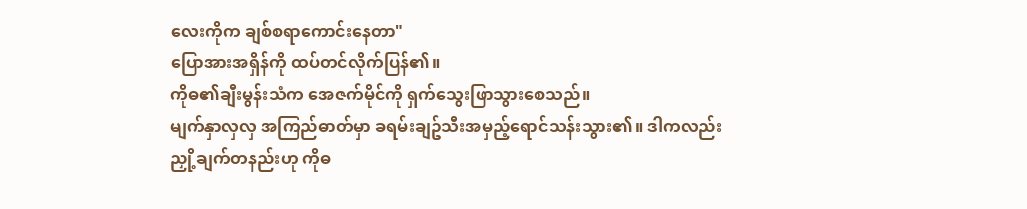လေးကိုက ချစ်စရာကောင်းနေတာ"
ပြောအားအရှိန်ကို ထပ်တင်လိုက်ပြန်၏။
ကိုဓ၏ချီးမွန်းသံက အေဇက်မိုင်ကို ရှက်သွေးဖြာသွားစေသည်။
မျက်နှာလှလှ အကြည်ဓာတ်မှာ ခရမ်းချဥ်သီးအမှည့်ရောင်သန်းသွား၏။ ဒါကလည်း
ညှို့ချက်တနည်းဟု ကိုဓ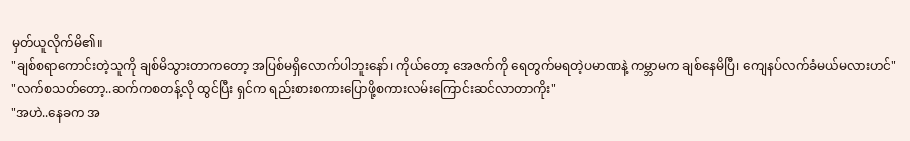မှတ်ယူလိုက်မိ၏။
"ချစ်စရာကောင်းတဲ့သူကို ချစ်မိသွားတာကတော့ အပြစ်မရှိလောက်ပါဘူးနော်၊ ကိုယ်တော့ အေဇက်ကို ရေတွက်မရတဲ့ပမာဏနဲ့ ကမ္ဘာမက ချစ်နေမိပြီ၊ ကျေနပ်လက်ခံမယ်မလားဟင်"
"လက်စသတ်တော့..ဆက်ကစတန့်လို ထွင်ပြီး ရှင်က ရည်းစားစကားပြောဖို့စကားလမ်းကြောင်းဆင်လာတာကိုး"
"အဟဲ..နေခက အ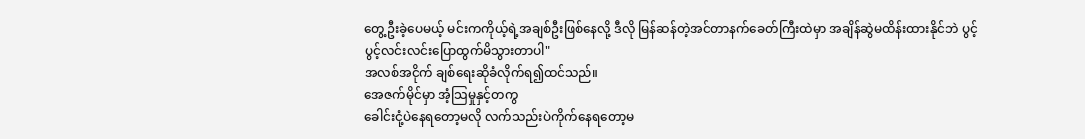တွေ့ဦးခဲ့ပေမယ့် မင်းကကိုယ့်ရဲ့အချစ်ဦးဖြစ်နေလို့ ဒီလို မြန်ဆန်တဲ့အင်တာနက်ခေတ်ကြီးထဲမှာ အချိန်ဆွဲမထိန်းထားနိုင်ဘဲ ပွင့်ပွင့်လင်းလင်းပြောထွက်မိသွားတာပါ"
အလစ်အငိုက် ချစ်ရေးဆိုခံလိုက်ရ၍ထင်သည်။
အေဇက်မိုင်မှာ အံ့သြမှုနှင့်တကွ
ခေါင်းငုံ့ပဲနေရတော့မလို လက်သည်းပဲကိုက်နေရတော့မ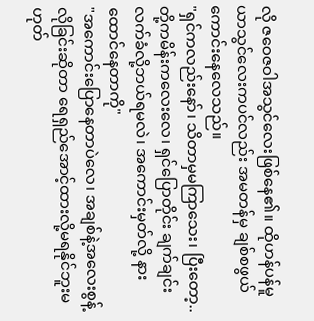လို ဇဝေဇဝါအသွင်လေးဖြစ်နေ၏။ ထိုဟန်ပန်မူယာသွင်လေးကပင်လည်း အမတန်မှ ချစ်စဖွယ်ကောင်းနေလေသည်။
"ရှင်ကလည်းနော်၊ သိတာမှမကြာသေး၊ ပြီးတော့.. တို့ကမိန်းကလေးလေ၊ ရှင်ပြောတိုင်း ချက်ချင်းလက်ခံလို့ဘယ်ရမလဲ၊ အကောင်းမှတ်လို့ နားထောင်နေတာကို"
"အကောင်းပြောနေတာပဲလေ၊ အချစ်နဲ့အလေးစွန့်လိုခြင်းဆိုတာ ရေရှည်အောင့်ထားလို့မရနိုင်ဘူးမဟုတ်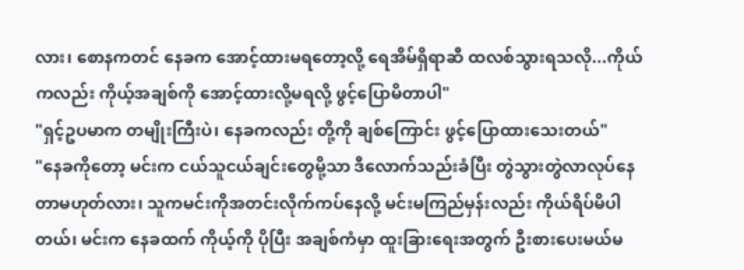လား၊ စောနကတင် နေခက အောင့်ထားမရတော့လို့ ရေအိမ်ရှိရာဆီ ထလစ်သွားရသလို...ကိုယ်ကလည်း ကိုယ့်အချစ်ကို အောင့်ထားလို့မရလို့ ဖွင့်ပြောမိတာပါ"
"ရှင့်ဥပမာက တမျိုးကြီးပဲ၊ နေခကလည်း တို့ကို ချစ်ကြောင်း ဖွင့်ပြောထားသေးတယ်"
"နေခကိုတော့ မင်းက ငယ်သူငယ်ချင်းတွေမို့သာ ဒီလောက်သည်းခံပြီး တွဲသွားတွဲလာလုပ်နေတာမဟုတ်လား၊ သူကမင်းကိုအတင်းလိုက်ကပ်နေလို့ မင်းမကြည်မှန်းလည်း ကိုယ်ရိပ်မိပါတယ်၊ မင်းက နေခထက် ကိုယ့်ကို ပိုပြီး အချစ်ကံမှာ ထူးခြားရေးအတွက် ဦးစားပေးမယ်မ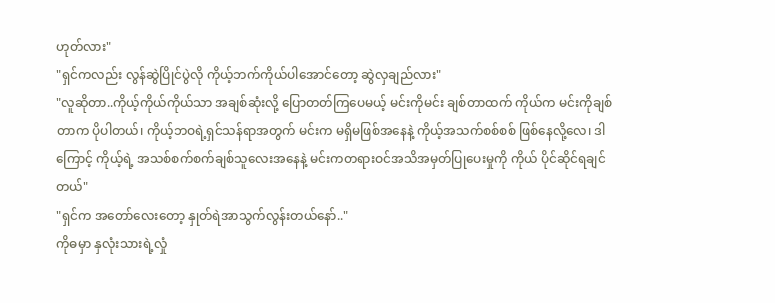ဟုတ်လား"
"ရှင်ကလည်း လွန်ဆွဲပြိုင်ပွဲလို ကိုယ့်ဘက်ကိုယ်ပါအောင်တော့ ဆွဲလှချည်လား"
"လူဆိုတာ..ကိုယ့်ကိုယ်ကိုယ်သာ အချစ်ဆုံးလို့ ပြောတတ်ကြပေမယ့် မင်းကိုမင်း ချစ်တာထက် ကိုယ်က မင်းကိုချစ်တာက ပိုပါတယ်၊ ကိုယ့်ဘဝရဲ့ရှင်သန်ရာအတွက် မင်းက မရှိမဖြစ်အနေနဲ့ ကိုယ့်အသက်စစ်စစ် ဖြစ်နေလို့လေ၊ ဒါကြောင့် ကိုယ့်ရဲ့ အသစ်စက်စက်ချစ်သူလေးအနေနဲ့ မင်းကတရားဝင်အသိအမှတ်ပြုပေးမှုကို ကိုယ် ပိုင်ဆိုင်ရချင်တယ်"
"ရှင်က အတော်လေးတော့ နှုတ်ရဲအာသွက်လွန်းတယ်နော်.."
ကိုဓမှာ နှလုံးသားရဲ့လှုံ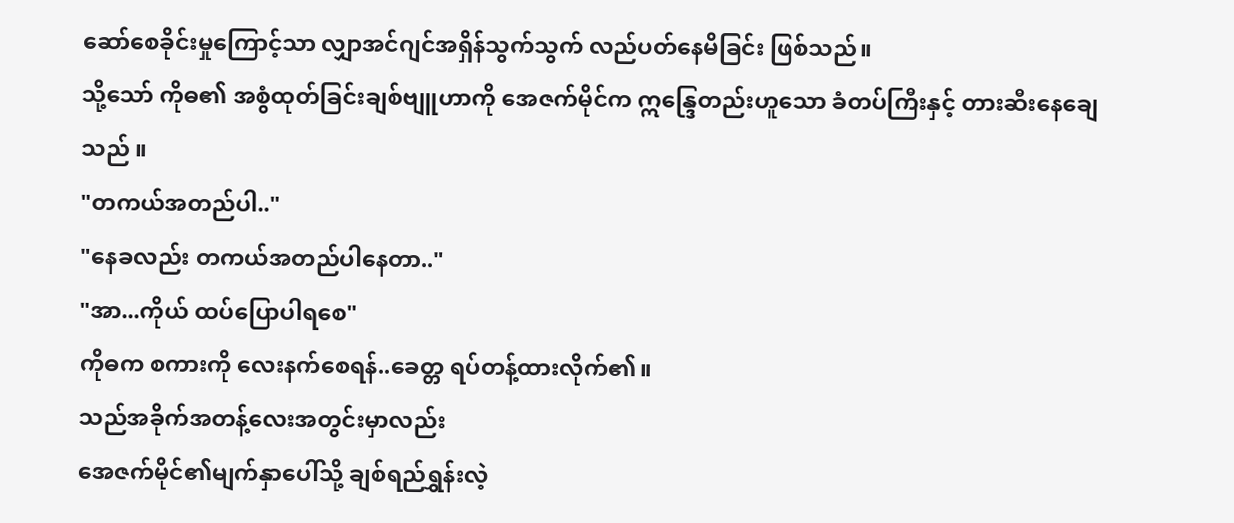ဆော်စေခိုင်းမှုကြောင့်သာ လျှာအင်ဂျင်အရှိန်သွက်သွက် လည်ပတ်နေမိခြင်း ဖြစ်သည်။
သို့သော် ကိုဓ၏ အစွံထုတ်ခြင်းချစ်ဗျူဟာကို အေဇက်မိုင်က ဣန္ဒြေတည်းဟူသော ခံတပ်ကြီးနှင့် တားဆီးနေချေသည် ။
"တကယ်အတည်ပါ.."
"နေခလည်း တကယ်အတည်ပါနေတာ.."
"အာ...ကိုယ် ထပ်ပြောပါရစေ"
ကိုဓက စကားကို လေးနက်စေရန်..ခေတ္တ ရပ်တန့်ထားလိုက်၏။
သည်အခိုက်အတန့်လေးအတွင်းမှာလည်း
အေဇက်မိုင်၏မျက်နှာပေါ်သို့ ချစ်ရည်ရွှန်းလဲ့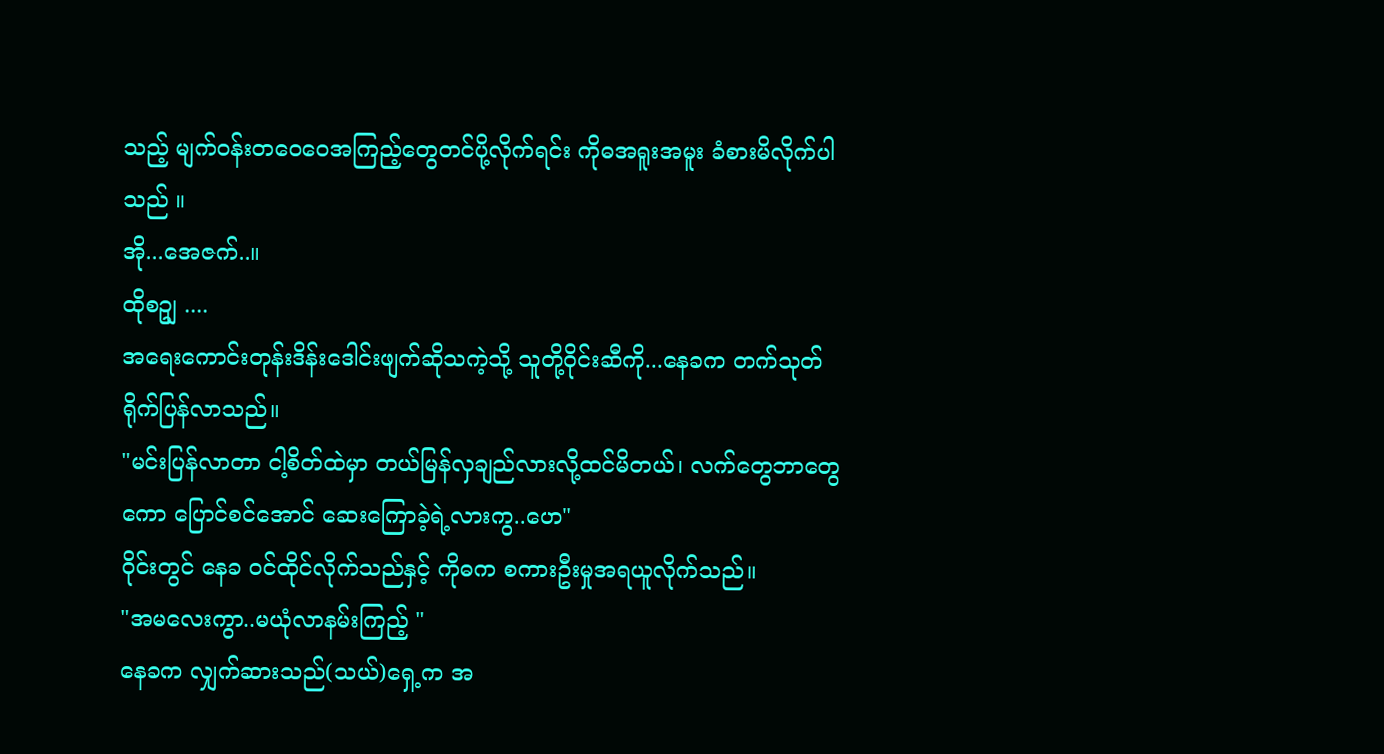သည့် မျက်ဝန်းတဝေဝေအကြည့်တွေတင်ပို့လိုက်ရင်း ကိုဓအရူးအမူး ခံစားမိလိုက်ပါသည် ။
အို...အေဇက်..။
ထိုစဥျ ....
အရေးကောင်းတုန်းဒိန်းဒေါင်းဖျက်ဆိုသကဲ့သို့ သူတို့ဝိုင်းဆီကို...နေခက တက်သုတ်ရိုက်ပြန်လာသည်။
"မင်းပြန်လာတာ ငါ့စိတ်ထဲမှာ တယ်မြန်လှချည်လားလို့ထင်မိတယ်၊ လက်တွေဘာတွေကော ပြောင်စင်အောင် ဆေးကြောခဲ့ရဲ့လားကွ..ဟေ"
ဝိုင်းတွင် နေခ ဝင်ထိုင်လိုက်သည်နှင့် ကိုဓက စကားဦးမှုအရယူလိုက်သည်။
"အမလေးကွာ..မယုံလာနမ်းကြည့် "
နေခက လျှက်ဆားသည်(သယ်)ရှေ့က အ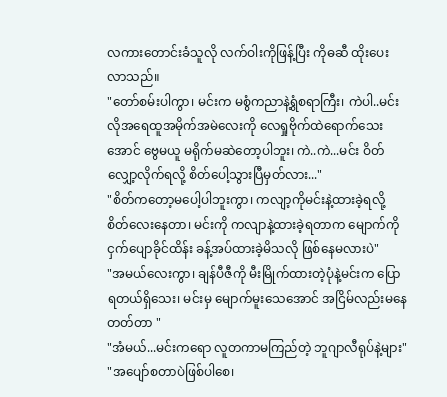လကားတောင်းခံသူလို လက်ဝါးကိုဖြန့်ပြီး ကိုဓဆီ ထိုးပေးလာသည်။
"တော်စမ်းပါကွာ၊ မင်းက မစွံကညာနဲ့ရွံစရာကြီး၊ ကဲပါ..မင်းလိုအရေထူအမိုက်အမဲလေးကို လေရှုဗိုက်ထဲရောက်သေးအောင် ဗွေမယူ မရိုက်မဆဲတော့ပါဘူး၊ ကဲ..ကဲ...မင်း ဝိတ်လျှော့လိုက်ရလို့ စိတ်ပေါ့သွားပြီမှတ်လား..."
"စိတ်ကတော့မပေါ့ပါဘူးကွာ၊ ကလျာ့ကိုမင်းနဲ့ထားခဲ့ရလို့ စိတ်လေးနေတာ၊ မင်းကို ကလျာနဲ့ထားခဲ့ရတာက မျောက်ကိုငှက်ပျောခိုင်ထိန်း ခန့်အပ်ထားခဲ့မိသလို ဖြစ်နေမလားပဲ"
"အမယ်လေးကွာ၊ ချန်ပီဇီကို မီးမြိုက်ထားတဲ့ပုံနဲ့မင်းက ပြောရတယ်ရှိသေး၊ မင်းမှ မျောက်မူးသေအောင် အငြိမ်လည်းမနေတတ်တာ "
"အံမယ်...မင်းကရော လူတကာမကြည်တဲ့ ဘူဂျာလီရုပ်နဲ့များ"
"အပျော်စတာပဲဖြစ်ပါစေ၊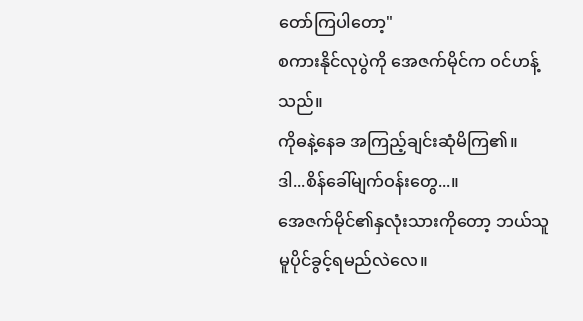တော်ကြပါတော့"
စကားနိုင်လုပွဲကို အေဇက်မိုင်က ဝင်ဟန့်သည်။
ကိုဓနဲ့နေခ အကြည့်ချင်းဆုံမိကြ၏။
ဒါ...စိန်ခေါ်မျက်ဝန်းတွေ...။
အေဇက်မိုင်၏နှလုံးသားကိုတော့ ဘယ်သူမူပိုင်ခွင့်ရမည်လဲလေ။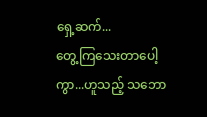ရှေ့ဆက်...
တွေ့ကြသေးတာပေါ့ကွာ...ဟူသည့် သဘော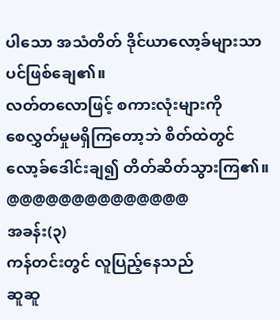ပါသော အသံတိတ် ဒိုင်ယာလော့ခ်များသာပင်ဖြစ်ချေ၏။
လတ်တလောဖြင့် စကားလုံးများကို
စေလွှတ်မှုမရှိကြတော့ဘဲ စိတ်ထဲတွင်လော့ခ်ဒေါင်းချ၍ တိတ်ဆိတ်သွားကြ၏။
@@@@@@@@@@@@@@
အခန်း(၃)
ကန်တင်းတွင် လူပြည့်နေသည်
ဆူဆူ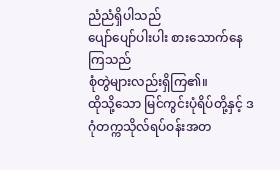ညံညံရှိပါသည်
ပျော်ပျော်ပါးပါး စားသောက်နေကြသည်
စုံတွဲများလည်းရှိကြ၏။
ထိုသို့သော မြင်ကွင်းပုံရိပ်တို့နှင့် ဒဂုံတက္ကသိုလ်ရပ်ဝန်းအတ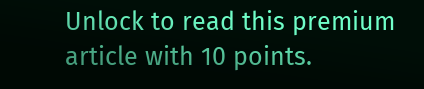Unlock to read this premium article with 10 points.